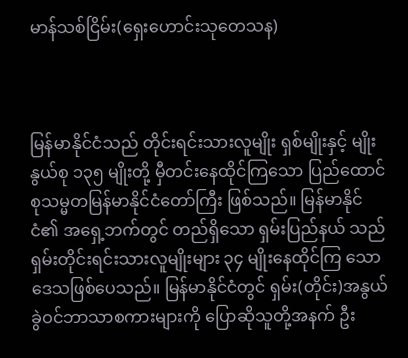မာန်သစ်ငြိမ်း(ရှေးဟောင်းသုတေသန)



မြန်မာနိုင်ငံသည် တိုင်းရင်းသားလူမျိုး ရှစ်မျိုးနှင့် မျိုးနွယ်စု ၁၃၅ မျိုးတို့ မှီတင်းနေထိုင်ကြသော ပြည်ထောင်စုသမ္မတမြန်မာနိုင်ငံတော်ကြီး ဖြစ်သည်။ မြန်မာနိုင်ငံ၏ အရှေ့ဘက်တွင် တည်ရှိသော ရှမ်းပြည်နယ် သည် ရှမ်းတိုင်းရင်းသားလူမျိုးများ ၃၄ မျိုးနေထိုင်ကြ သော ဒေသဖြစ်ပေသည်။ မြန်မာနိုင်ငံတွင် ရှမ်း(တိုင်း)အနွယ်ခွဲဝင်ဘာသာစကားများကို ပြောဆိုသူတို့အနက် ဦး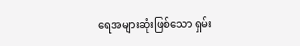ရေအများဆုံးဖြစ်သော ရှမ်း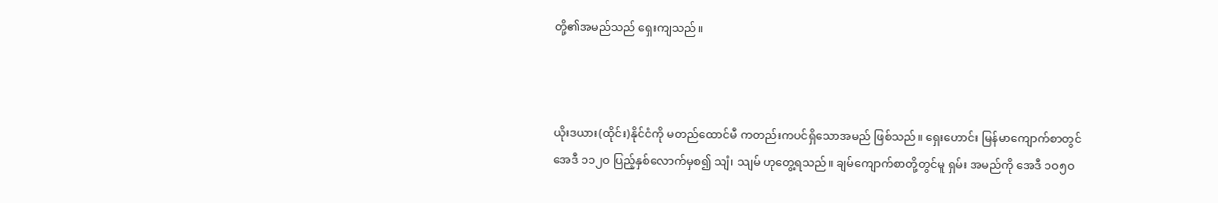တို့၏အမည်သည် ရှေးကျသည်။



ယိုးဒယား(ထိုင်း)နိုင်ငံကို မတည်ထောင်မီ ကတည်းကပင်ရှိသောအမည် ဖြစ်သည်။ ရှေးဟောင်း မြန်မာကျောက်စာတွင် အေဒီ ၁၁၂ဝ ပြည့်နှစ်လောက်မှစ၍ သျံ၊ သျမ် ဟုတွေ့ရသည်။ ချမ်ကျောက်စာတို့တွင်မူ ရှမ်း အမည်ကို အေဒီ ၁ဝ၅ဝ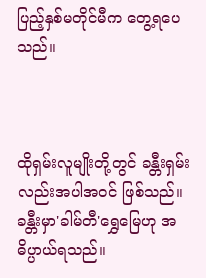ပြည့်နှစ်မတိုင်မီက တွေ့ရပေသည်။



ထိုရှမ်းလူမျိုးတို့တွင် ခန္တီးရှမ်းလည်းအပါအဝင် ဖြစ်သည်။ ခန္တီးမှာ'ခါမ်တီ'ရွှေမြေဟု အဓိပ္ပာယ်ရသည်။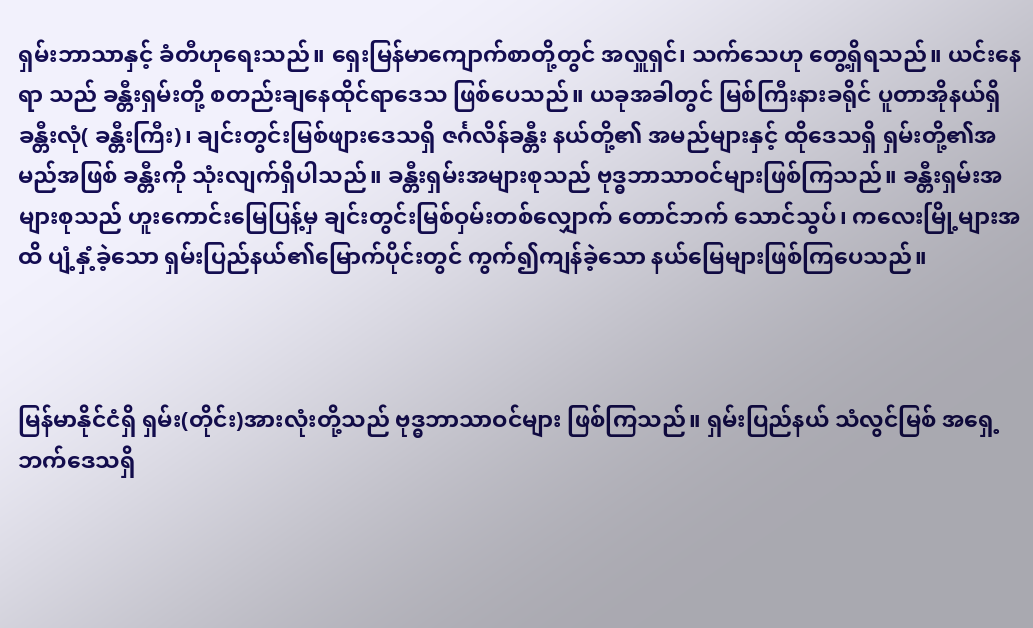ရှမ်းဘာသာနှင့် ခံတီဟုရေးသည်။ ရှေးမြန်မာကျောက်စာတို့တွင် အလှူရှင်၊ သက်သေဟု တွေ့ရှိရသည်။ ယင်းနေရာ သည် ခန္တီးရှမ်းတို့ စတည်းချနေထိုင်ရာဒေသ ဖြစ်ပေသည်။ ယခုအခါတွင် မြစ်ကြီးနားခရိုင် ပူတာအိုနယ်ရှိ ခန္တီးလုံ( ခန္တီးကြီး)၊ ချင်းတွင်းမြစ်ဖျားဒေသရှိ ဇင်္ဂလိန်ခန္တီး နယ်တို့၏ အမည်များနှင့် ထိုဒေသရှိ ရှမ်းတို့၏အမည်အဖြစ် ခန္တီးကို သုံးလျက်ရှိပါသည်။ ခန္တီးရှမ်းအများစုသည် ဗုဒ္ဓဘာသာဝင်များဖြစ်ကြသည်။ ခန္တီးရှမ်းအများစုသည် ဟူးကောင်းမြေပြန့်မှ ချင်းတွင်းမြစ်ဝှမ်းတစ်လျှောက် တောင်ဘက် သောင်သွပ်၊ ကလေးမြို့များအထိ ပျံ့နှံ့ခဲ့သော ရှမ်းပြည်နယ်၏မြောက်ပိုင်းတွင် ကွက်၍ကျန်ခဲ့သော နယ်မြေများဖြစ်ကြပေသည်။



မြန်မာနိုင်ငံရှိ ရှမ်း(တိုင်း)အားလုံးတို့သည် ဗုဒ္ဓဘာသာဝင်များ ဖြစ်ကြသည်။ ရှမ်းပြည်နယ် သံလွင်မြစ် အရှေ့ဘက်ဒေသရှိ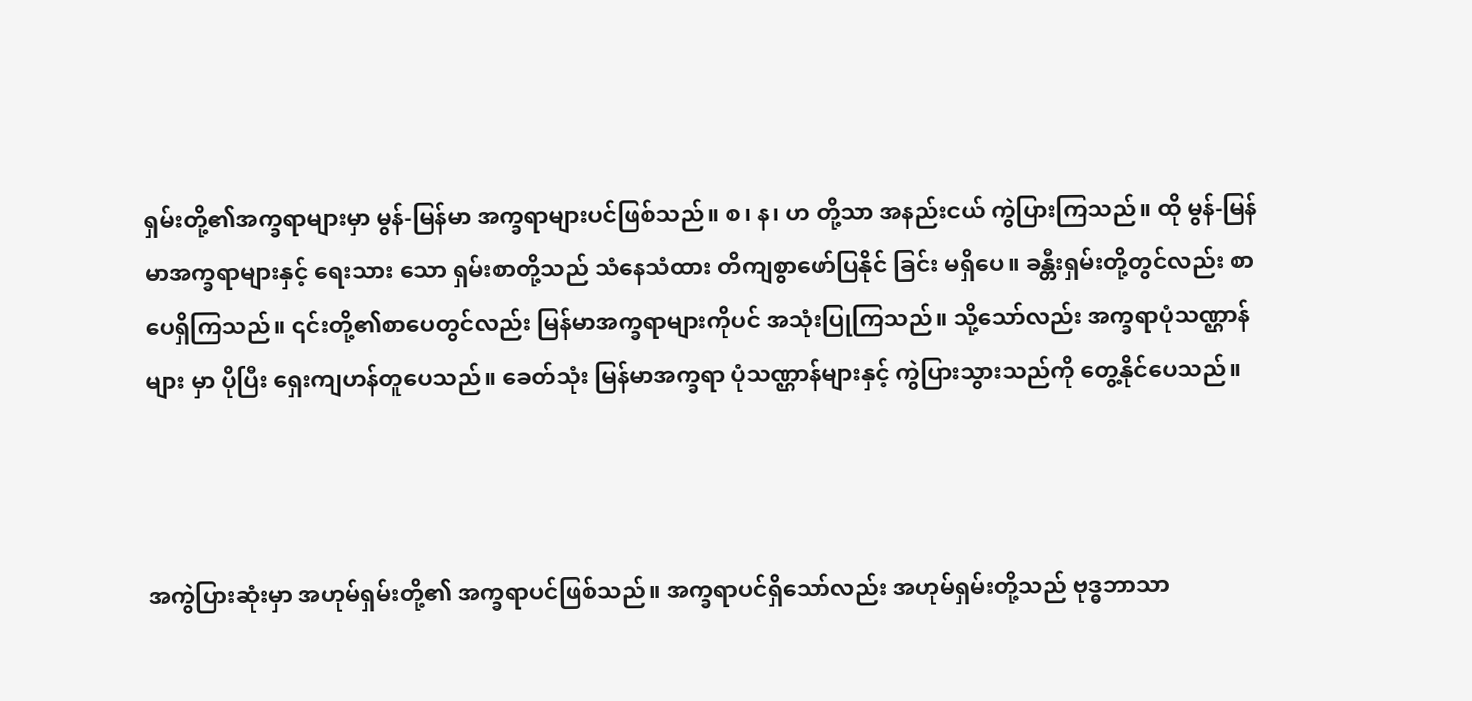ရှမ်းတို့၏အက္ခရာများမှာ မွန်-မြန်မာ အက္ခရာများပင်ဖြစ်သည်။ စ၊ န၊ ဟ တို့သာ အနည်းငယ် ကွဲပြားကြသည်။ ထို မွန်-မြန်မာအက္ခရာများနှင့် ရေးသား သော ရှမ်းစာတို့သည် သံနေသံထား တိကျစွာဖော်ပြနိုင် ခြင်း မရှိပေ။ ခန္တီးရှမ်းတို့တွင်လည်း စာပေရှိကြသည်။ ၎င်းတို့၏စာပေတွင်လည်း မြန်မာအက္ခရာများကိုပင် အသုံးပြုကြသည်။ သို့သော်လည်း အက္ခရာပုံသဏ္ဌာန်များ မှာ ပိုပြီး ရှေးကျဟန်တူပေသည်။ ခေတ်သုံး မြန်မာအက္ခရာ ပုံသဏ္ဌာန်များနှင့် ကွဲပြားသွားသည်ကို တွေ့နိုင်ပေသည်။



အကွဲပြားဆုံးမှာ အဟုမ်ရှမ်းတို့၏ အက္ခရာပင်ဖြစ်သည်။ အက္ခရာပင်ရှိသော်လည်း အဟုမ်ရှမ်းတို့သည် ဗုဒ္ဓဘာသာ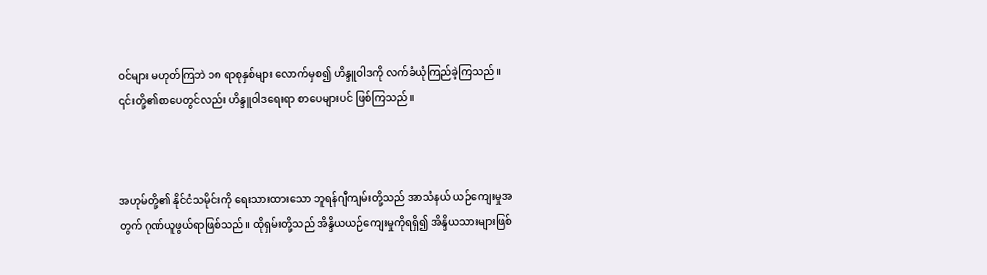ဝင်များ မဟုတ်ကြဘဲ ၁၈ ရာစုနှစ်များ လောက်မှစ၍ ဟိန္ဒူဝါဒကို လက်ခံယုံကြည်ခဲ့ကြသည်။ ၎င်းတို့၏စာပေတွင်လည်း ဟိန္ဒူဝါဒရေးရာ စာပေများပင် ဖြစ်ကြသည်။



အဟုမ်တို့၏ နိုင်ငံသမိုင်းကို ရေးသားထားသော ဘူရန်ဂျီကျမ်းတို့သည် အာသံနယ် ယဉ်ကျေးမှုအတွက် ဂုဏ်ယူဖွယ်ရာဖြစ်သည်။ ထိုရှမ်းတို့သည် အိန္ဒိယယဉ်ကျေးမှုကိုရရှိ၍ အိန္ဒိယသားများဖြစ်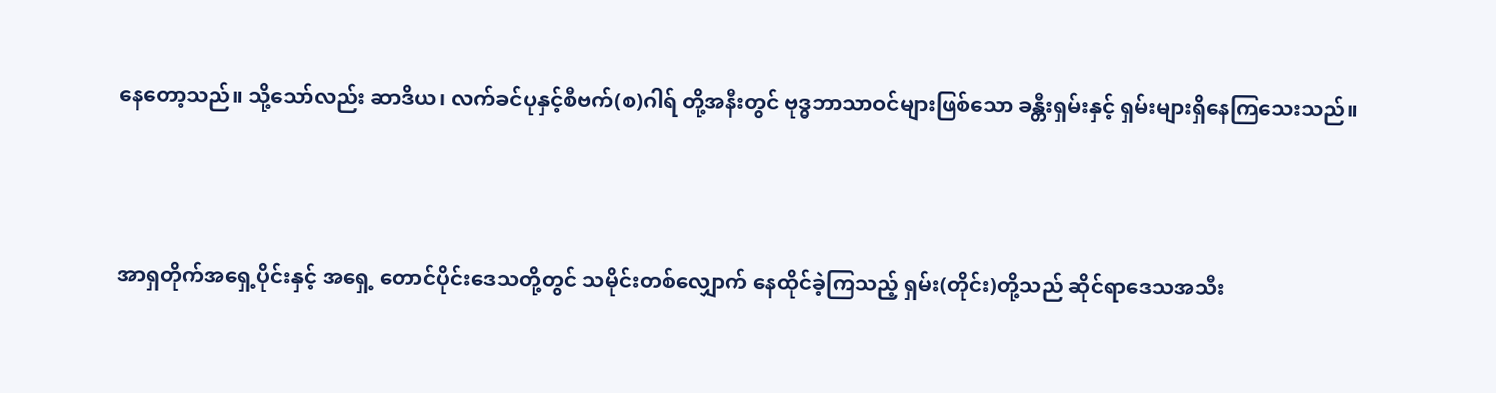နေတော့သည်။ သို့သော်လည်း ဆာဒိယ၊ လက်ခင်ပုနှင့်စီဗက်(စ)ဂါရ် တို့အနီးတွင် ဗုဒ္ဓဘာသာဝင်များဖြစ်သော ခန္တီးရှမ်းနှင့် ရှမ်းများရှိနေကြသေးသည်။



အာရှတိုက်အရှေ့ပိုင်းနှင့် အရှေ့ တောင်ပိုင်းဒေသတို့တွင် သမိုင်းတစ်လျှောက် နေထိုင်ခဲ့ကြသည့် ရှမ်း(တိုင်း)တို့သည် ဆိုင်ရာဒေသအသီး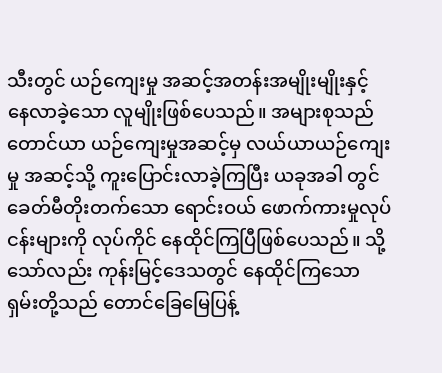သီးတွင် ယဉ်ကျေးမှု အဆင့်အတန်းအမျိုးမျိုးနှင့် နေလာခဲ့သော လူမျိုးဖြစ်ပေသည်။ အများစုသည် တောင်ယာ ယဉ်ကျေးမှုအဆင့်မှ လယ်ယာယဉ်ကျေးမှု အဆင့်သို့ ကူးပြောင်းလာခဲ့ကြပြီး ယခုအခါ တွင် ခေတ်မီတိုးတက်သော ရောင်းဝယ် ဖောက်ကားမှုလုပ်ငန်းများကို လုပ်ကိုင် နေထိုင်ကြပြီဖြစ်ပေသည်။ သို့သော်လည်း ကုန်းမြင့်ဒေသတွင် နေထိုင်ကြသော ရှမ်းတို့သည် တောင်ခြေမြေပြန့်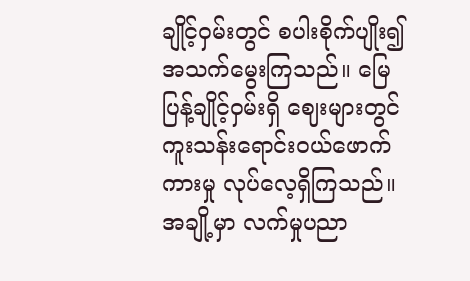ချိုင့်ဝှမ်းတွင် စပါးစိုက်ပျိုး၍ အသက်မွေးကြသည်။ မြေပြန့်ချိုင့်ဝှမ်းရှိ ဈေးများတွင် ကူးသန်းရောင်းဝယ်ဖောက်ကားမှု လုပ်လေ့ရှိကြသည်။ အချို့မှာ လက်မှုပညာ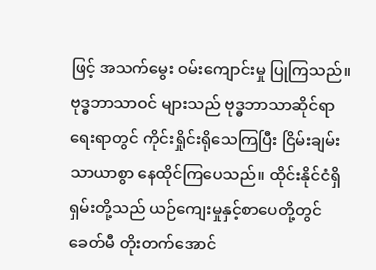ဖြင့် အသက်မွေး ဝမ်းကျောင်းမှု ပြုကြသည်။ ဗုဒ္ဓဘာသာဝင် များသည် ဗုဒ္ဓဘာသာဆိုင်ရာ ရေးရာတွင် ကိုင်းရှိုင်းရိုသေကြပြီး ငြိမ်းချမ်းသာယာစွာ နေထိုင်ကြပေသည်။ ထိုင်းနိုင်ငံရှိ ရှမ်းတို့သည် ယဉ်ကျေးမှုနှင့်စာပေတို့တွင် ခေတ်မီ တိုးတက်အောင်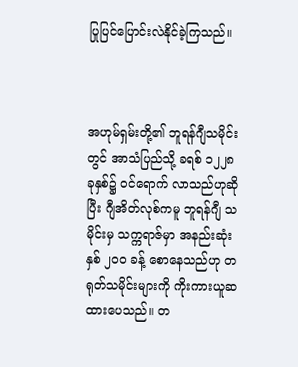ပြုပြင်ပြောင်းလဲနိုင်ခဲ့ကြသည်။



အဟုမ်ရှမ်းတို့၏ ဘူရန်ဂျီသမိုင်းတွင် အာသံပြည်သို့ ခရစ် ၁၂၂၈ ခုနှစ်၌ ဝင်ရောက် လာသည်ဟုဆိုပြီး ဂျီအိတ်လုစ်ကမူ ဘူရန်ဂျီ သမိုင်းမှ သက္ကရာဇ်မှာ အနည်းဆုံးနှစ် ၂ဝဝ ခန့် စောနေသည်ဟု တရုတ်သမိုင်းများကို ကိုးကားယူဆထားပေသည်။ တ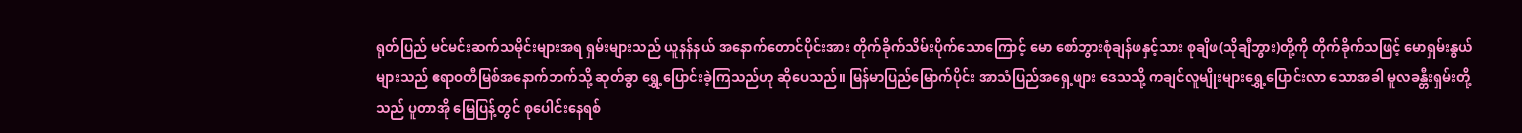ရုတ်ပြည် မင်မင်းဆက်သမိုင်းများအရ ရှမ်းများသည် ယူနန်နယ် အနောက်တောင်ပိုင်းအား တိုက်ခိုက်သိမ်းပိုက်သောကြောင့် မော စော်ဘွားစုံချန်ဖနှင့်သား စုချိဖ(သိုချီဘွား)တို့ကို တိုက်ခိုက်သဖြင့် မောရှမ်းနွယ်များသည် ဧရာဝတီမြစ်အနောက်ဘက်သို့ ဆုတ်ခွာ ရွှေ့ပြောင်းခဲ့ကြသည်ဟု ဆိုပေသည်။ မြန်မာပြည်မြောက်ပိုင်း အာသံပြည်အရှေ့ဖျား ဒေသသို့ ကချင်လူမျိုးများရွှေ့ပြောင်းလာ သောအခါ မူလခန္တီးရှမ်းတို့သည် ပူတာအို မြေပြန့်တွင် စုပေါင်းနေရစ်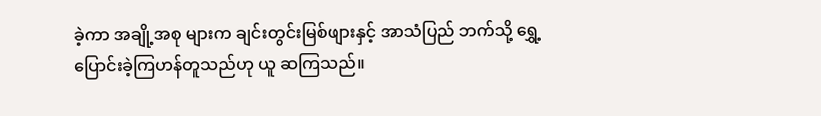ခဲ့ကာ အချို့အစု များက ချင်းတွင်းမြစ်ဖျားနှင့် အာသံပြည် ဘက်သို့ ရွှေ့ပြောင်းခဲ့ကြဟန်တူသည်ဟု ယူ ဆကြသည်။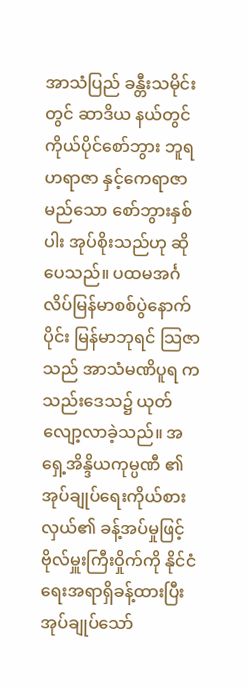အာသံပြည် ခန္တီးသမိုင်းတွင် ဆာဒိယ နယ်တွင် ကိုယ်ပိုင်စော်ဘွား ဘူရဟရာဇာ နှင့်ကေရာဇာ မည်သော စော်ဘွားနှစ်ပါး အုပ်စိုးသည်ဟု ဆိုပေသည်။ ပထမအင်္ဂလိပ်မြန်မာစစ်ပွဲနောက်ပိုင်း မြန်မာဘုရင် သြဇာသည် အာသံမဏိပူရ ကသည်းဒေသ၌ ယုတ်လျော့လာခဲ့သည်။ အရှေ့အိန္ဒိယကုမ္ပဏီ ၏ အုပ်ချုပ်ရေးကိုယ်စားလှယ်၏ ခန့်အပ်မှုဖြင့် ဗိုလ်မှူးကြီးဝှိုက်ကို နိုင်ငံရေးအရာရှိခန့်ထားပြီး အုပ်ချုပ်သော်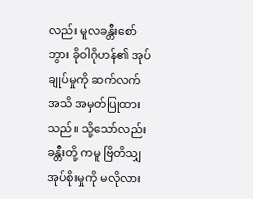လည်း မူလခန္တီးစော်ဘွား ခိုဝါဂိုဟန်၏ အုပ်ချုပ်မှုကို ဆက်လက် အသိ အမှတ်ပြုထားသည်။ သို့သော်လည်း ခန္တီးတို့ ကမူ ဗြိတိသျှအုပ်စိုးမှုကို မလိုလား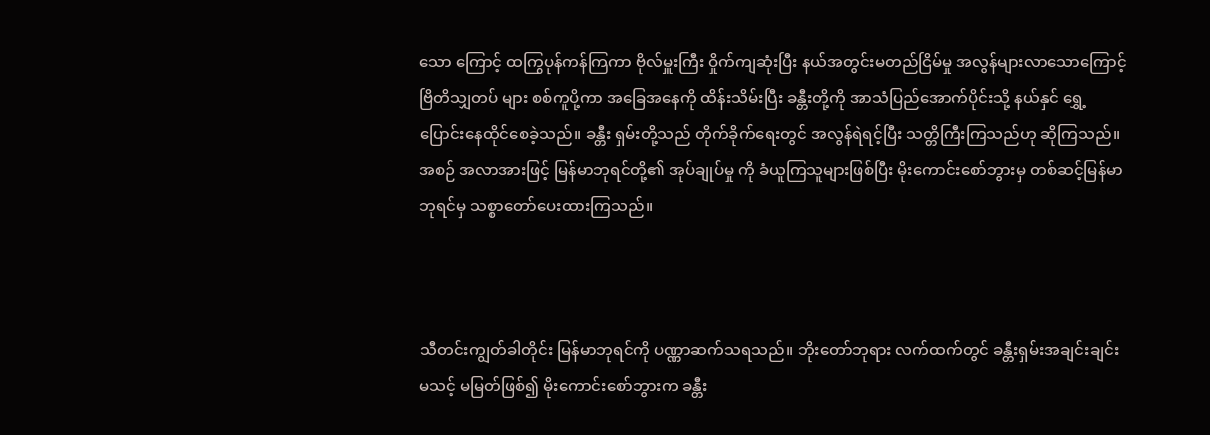သော ကြောင့် ထကြွပုန်ကန်ကြကာ ဗိုလ်မှူးကြီး ဝှိုက်ကျဆုံးပြီး နယ်အတွင်းမတည်ငြိမ်မှု အလွန်များလာသောကြောင့် ဗြိတိသျှတပ် များ စစ်ကူပို့ကာ အခြေအနေကို ထိန်းသိမ်းပြီး ခန္တီးတို့ကို အာသံပြည်အောက်ပိုင်းသို့ နယ်နှင် ရွှေ့ပြောင်းနေထိုင်စေခဲ့သည်။ ခန္တီး ရှမ်းတို့သည် တိုက်ခိုက်ရေးတွင် အလွန်ရဲရင့်ပြီး သတ္တိကြီးကြသည်ဟု ဆိုကြသည်။ အစဉ် အလာအားဖြင့် မြန်မာဘုရင်တို့၏ အုပ်ချုပ်မှု ကို ခံယူကြသူများဖြစ်ပြီး မိုးကောင်းစော်ဘွားမှ တစ်ဆင့်မြန်မာဘုရင်မှ သစ္စာတော်ပေးထားကြသည်။



သီတင်းကျွတ်ခါတိုင်း မြန်မာဘုရင်ကို ပဏ္ဏာဆက်သရသည်။ ဘိုးတော်ဘုရား လက်ထက်တွင် ခန္တီးရှမ်းအချင်းချင်း မသင့် မမြတ်ဖြစ်၍ မိုးကောင်းစော်ဘွားက ခန္တီး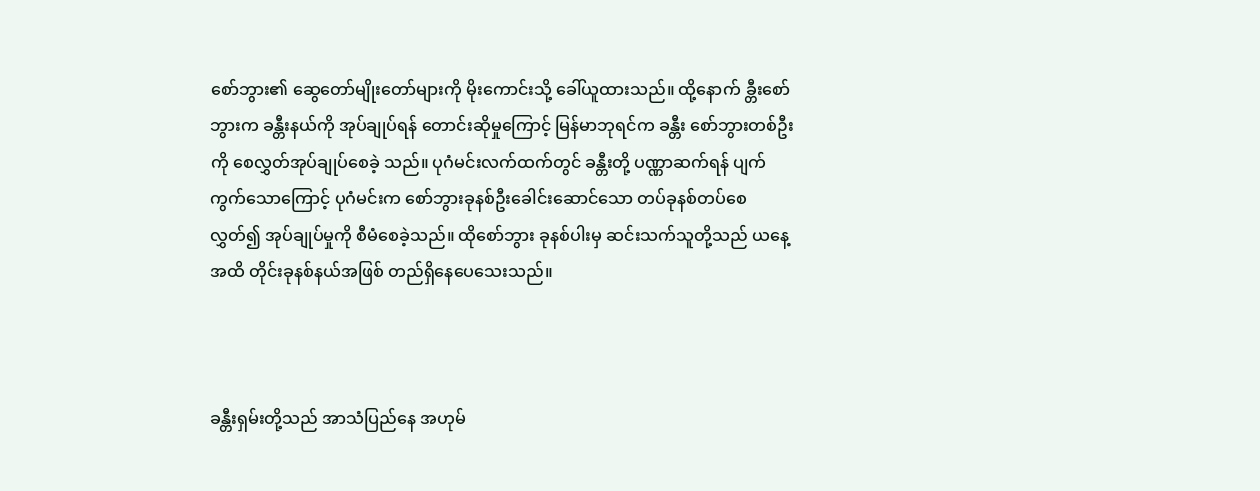စော်ဘွား၏ ဆွေတော်မျိုးတော်များကို မိုးကောင်းသို့ ခေါ်ယူထားသည်။ ထို့နောက် ခ္တီးစော်ဘွားက ခန္တီးနယ်ကို အုပ်ချုပ်ရန် တောင်းဆိုမှုကြောင့် မြန်မာဘုရင်က ခန္တီး စော်ဘွားတစ်ဦးကို စေလွှတ်အုပ်ချုပ်စေခဲ့ သည်။ ပုဂံမင်းလက်ထက်တွင် ခန္တီးတို့ ပဏ္ဏာဆက်ရန် ပျက်ကွက်သောကြောင့် ပုဂံမင်းက စော်ဘွားခုနစ်ဦးခေါင်းဆောင်သော တပ်ခုနစ်တပ်စေလွှတ်၍ အုပ်ချုပ်မှုကို စီမံစေခဲ့သည်။ ထိုစော်ဘွား ခုနစ်ပါးမှ ဆင်းသက်သူတို့သည် ယနေ့အထိ တိုင်းခုနစ်နယ်အဖြစ် တည်ရှိနေပေသေးသည်။



ခန္တီးရှမ်းတို့သည် အာသံပြည်နေ အဟုမ်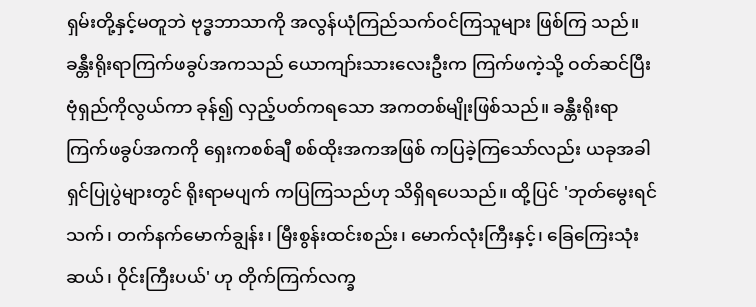ရှမ်းတို့နှင့်မတူဘဲ ဗုဒ္ဓဘာသာကို အလွန်ယုံကြည်သက်ဝင်ကြသူများ ဖြစ်ကြ သည်။ ခန္တီးရိုးရာကြက်ဖခွပ်အကသည် ယောကျာ်းသားလေးဦးက ကြက်ဖကဲ့သို့ ဝတ်ဆင်ပြီး ဗုံရှည်ကိုလွယ်ကာ ခုန်၍ လှည့်ပတ်ကရသော အကတစ်မျိုးဖြစ်သည်။ ခန္တီးရိုးရာ ကြက်ဖခွပ်အကကို ရှေးကစစ်ချီ စစ်ထိုးအကအဖြစ် ကပြခဲ့ကြသော်လည်း ယခုအခါ ရှင်ပြုပွဲများတွင် ရိုးရာမပျက် ကပြကြသည်ဟု သိရှိရပေသည်။ ထို့ပြင် 'ဘုတ်မွေးရင်သက်၊ တက်နက်မောက်ချွန်း၊ မြီးစွန်းထင်းစည်း၊ မောက်လုံးကြီးနှင့်၊ ခြေကြေးသုံးဆယ်၊ ဝိုင်းကြီးပယ်' ဟု တိုက်ကြက်လက္ခ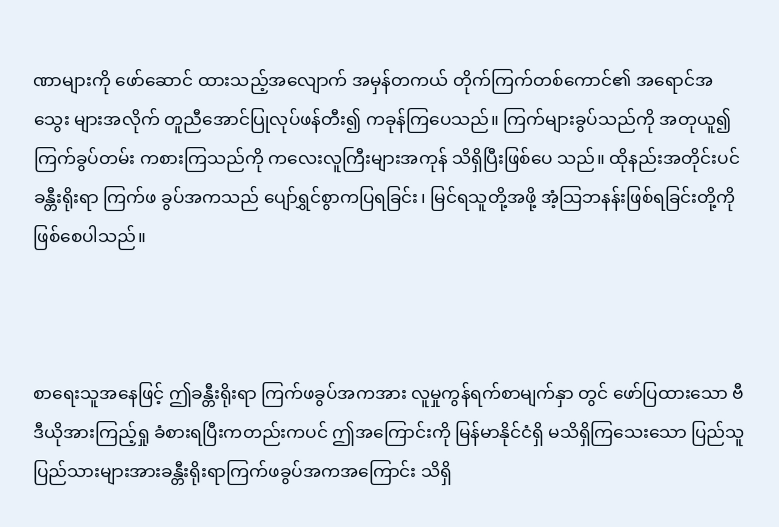ဏာများကို ဖော်ဆောင် ထားသည့်အလျောက် အမှန်တကယ် တိုက်ကြက်တစ်ကောင်၏ အရောင်အသွေး များအလိုက် တူညီအောင်ပြုလုပ်ဖန်တီး၍ ကခုန်ကြပေသည်။ ကြက်များခွပ်သည်ကို အတုယူ၍ ကြက်ခွပ်တမ်း ကစားကြသည်ကို ကလေးလူကြီးများအကုန် သိရှိပြီးဖြစ်ပေ သည်။ ထိုနည်းအတိုင်းပင် ခန္တီးရိုးရာ ကြက်ဖ ခွပ်အကသည် ပျော်ရွှင်စွာကပြရခြင်း၊ မြင်ရသူတို့အဖို့ အံ့သြဘနန်းဖြစ်ရခြင်းတို့ကို ဖြစ်စေပါသည်။



စာရေးသူအနေဖြင့် ဤခန္တီးရိုးရာ ကြက်ဖခွပ်အကအား လူမှုကွန်ရက်စာမျက်နှာ တွင် ဖော်ပြထားသော ဗီဒီယိုအားကြည့်ရှု ခံစားရပြီးကတည်းကပင် ဤအကြောင်းကို မြန်မာနိုင်ငံရှိ မသိရှိကြသေးသော ပြည်သူ ပြည်သားများအားခန္တီးရိုးရာကြက်ဖခွပ်အကအကြောင်း သိရှိ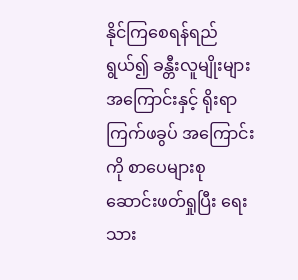နိုင်ကြစေရန်ရည်ရွယ်၍ ခန္တီးလူမျိုးများအကြောင်းနှင့် ရိုးရာကြက်ဖခွပ် အကြောင်းကို စာပေများစုဆောင်းဖတ်ရှုပြီး ရေးသား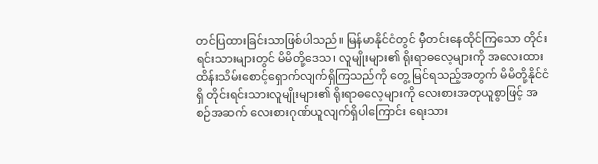တင်ပြထားခြင်းသာဖြစ်ပါသည်။ မြန်မာနိုင်ငံတွင် မှီတင်းနေထိုင်ကြသော တိုင်းရင်းသားများတွင် မိမိတို့ဒေသ၊ လူမျိုးများ၏ ရိုးရာဓလေ့များကို အလေးထားထိန်းသိမ်းစောင့်ရှောက်လျက်ရှိကြသည်ကို တွေ့ မြင်ရသည့်အတွက် မိမိတို့နိုင်ငံရှိ တိုင်းရင်းသားလူမျိုးများ၏ ရိုးရာဓလေ့များကို လေးစားအတုယူစွာဖြင့် အစဉ်အဆက် လေးစားဂုဏ်ယူလျက်ရှိပါကြောင်း ရေးသား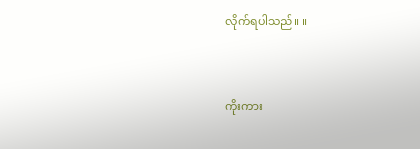လိုက်ရပါသည်။ ။



ကိုးကား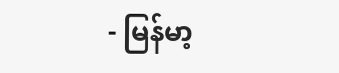- မြန်မာ့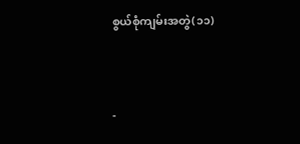စွယ်စုံကျမ်းအတွဲ(၁၁)



-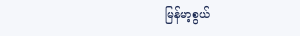မြန်မာ့စွယ်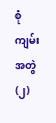စုံကျမ်းအတွဲ(၂)